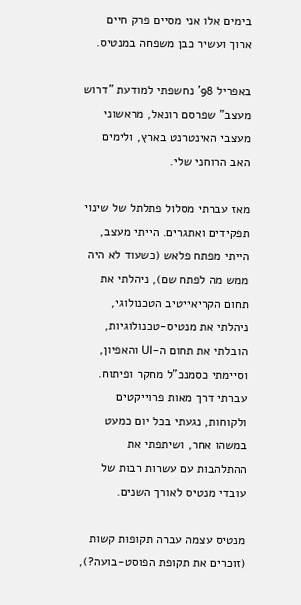בימים אלו אני מסיים פרק חיים ארוך ועשיר כבן משפחה במנטיס.

באפריל 98' נחשפתי למודעת "דרוש מעצב" שפרסם רונאל, מראשוני מעצבי האינטרנט בארץ, ולימים האב הרוחני שלי.

מאז עברתי מסלול פתלתל של שינוי תפקידים ואתגרים. הייתי מעצב, הייתי מפתח פלאש (כשעוד לא היה ממש מה לפתח שם), ניהלתי את תחום הקריאייטיב הטכנולוגי, ניהלתי את מנטיס-טכנולוגיות, הובלתי את תחום ה-UI והאפיון, וסיימתי כסמנכ"ל מחקר ופיתוח.
עברתי דרך מאות פרוייקטים ולקוחות, נגעתי בכל יום כמעט במשהו אחר, ושיתפתי את ההתלהבות עם עשרות רבות של עובדי מנטיס לאורך השנים.

מנטיס עצמה עברה תקופות קשות (זוכרים את תקופת הפוסט-בועה?),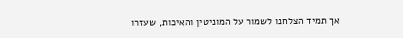אך תמיד הצלחנו לשמור על המוניטין והאיכות, שעזרו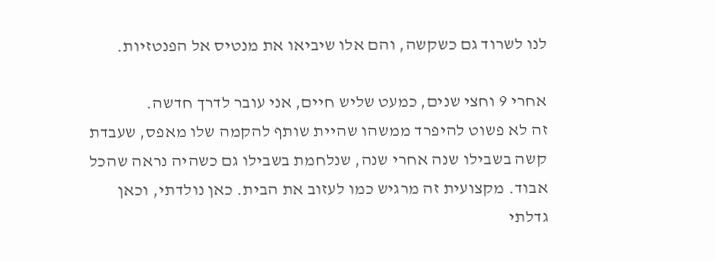לנו לשרוד גם כשקשה, והם אלו שיביאו את מנטיס אל הפנטזיות.

אחרי 9 וחצי שנים, כמעט שליש חיים, אני עובר לדרך חדשה.
זה לא פשוט להיפרד ממשהו שהיית שותף להקמה שלו מאפס, שעבדת קשה בשבילו שנה אחרי שנה, שנלחמת בשבילו גם כשהיה נראה שהכל אבוד. מקצועית זה מרגיש כמו לעזוב את הבית. כאן נולדתי, וכאן גדלתי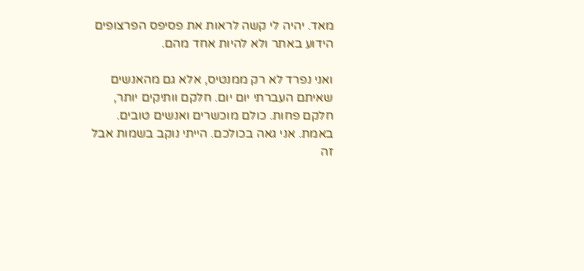מאד. יהיה לי קשה לראות את פסיפס הפרצופים הידוע באתר ולא להיות אחד מהם.

ואני נפרד לא רק ממנטיס, אלא גם מהאנשים שאיתם העברתי יום יום. חלקם וותיקים יותר, חלקם פחות. כולם מוכשרים ואנשים טובים. באמת. אני גאה בכולכם. הייתי נוקב בשמות אבל זה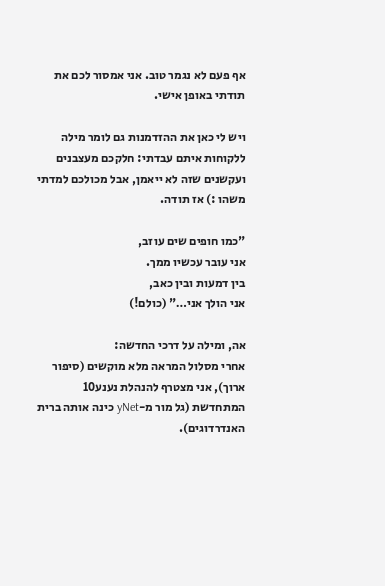אף פעם לא נגמר טוב. אני אמסור לכם את תודתי באופן אישי.

ויש לי כאן את ההזדמנות גם לומר מילה ללקוחות איתם עבדתי: חלקכם מעצבנים ועקשנים שזה לא ייאמן, אבל מכולכם למדתי משהו :) אז תודה.

"כמו חופים שים עוזב,
אני עובר עכשיו ממך.
בין דמעות ובין כאב,
אני הולך אני…" (כולם!)

אה, ומילה על דרכי החדשה:
אחרי מסלול המראה מלא מוקשים (סיפור ארוך), אני מצטרף להנהלת נענע10 המתחדשת (גל מור מ-yNet כינה אותה ברית האנדרדוגים).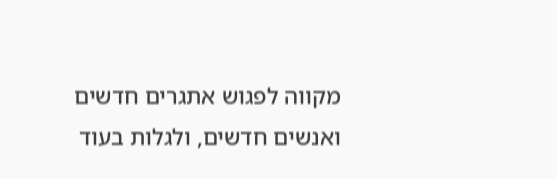מקווה לפגוש אתגרים חדשים ואנשים חדשים, ולגלות בעוד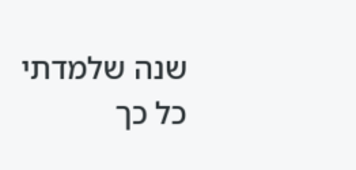שנה שלמדתי כל כך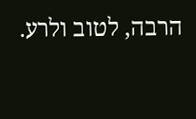הרבה, לטוב ולרע.